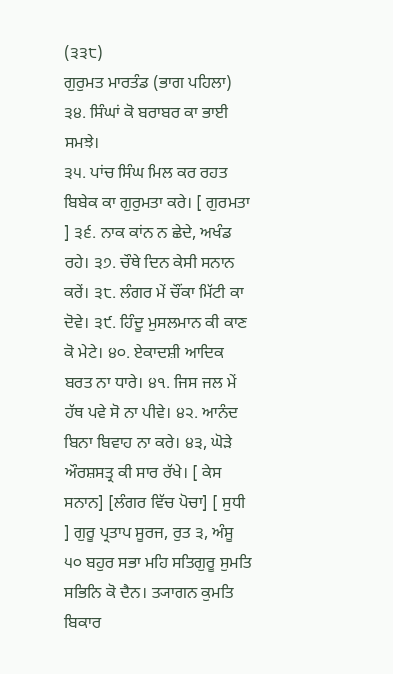(੩੩੮)
ਗੁਰੁਮਤ ਮਾਰਤੰਡ (ਭਾਗ ਪਹਿਲਾ)
੩੪. ਸਿੰਘਾਂ ਕੋ ਬਰਾਬਰ ਕਾ ਭਾਈ ਸਮਝੇ।
੩੫. ਪਾਂਚ ਸਿੰਘ ਮਿਲ ਕਰ ਰਹਤ ਬਿਬੇਕ ਕਾ ਗੁਰੁਮਤਾ ਕਰੇ। [ ਗੁਰਮਤਾ ] ੩੬. ਨਾਕ ਕਾਂਨ ਨ ਛੇਦੇ, ਅਖੰਡ ਰਹੇ। ੩੭. ਚੌਥੇ ਦਿਨ ਕੇਸੀ ਸਨਾਨ ਕਰੇਂ। ੩੮. ਲੰਗਰ ਮੇਂ ਚੌਂਕਾ ਮਿੱਟੀ ਕਾ ਦੋਵੇ। ੩੯. ਹਿੰਦੂ ਮੁਸਲਮਾਨ ਕੀ ਕਾਣ ਕੋ ਮੇਟੇ। ੪੦. ਏਕਾਦਸ਼ੀ ਆਦਿਕ ਬਰਤ ਨਾ ਧਾਰੇ। ੪੧. ਜਿਸ ਜਲ ਮੇਂ ਹੱਥ ਪਵੇ ਸੋ ਨਾ ਪੀਵੇ। ੪੨. ਆਨੰਦ ਬਿਨਾ ਬਿਵਾਹ ਨਾ ਕਰੇ। ੪੩, ਘੋੜੇ ਔਰਸ਼ਸਤ੍ਰ ਕੀ ਸਾਰ ਰੱਖੇ। [ ਕੇਸ ਸਨਾਨ] [ਲੰਗਰ ਵਿੱਚ ਪੋਚਾ] [ ਸੁਧੀ ] ਗੁਰੂ ਪ੍ਰਤਾਪ ਸੂਰਜ, ਰੁਤ ੩, ਅੰਸੂ ੫੦ ਬਹੁਰ ਸਭਾ ਮਹਿ ਸਤਿਗੁਰੂ ਸੁਮਤਿ ਸਭਿਨਿ ਕੋ ਦੈਨ। ਤ੍ਯਾਗਨ ਕੁਮਤਿ ਬਿਕਾਰ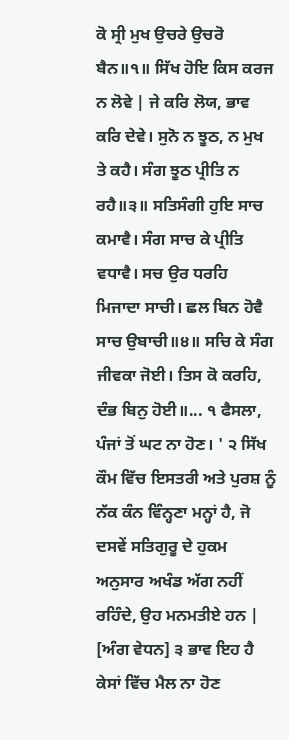ਕੋ ਸ੍ਰੀ ਮੁਖ ਉਚਰੇ ਉਚਰੋ ਬੈਨ॥੧॥ ਸਿੱਖ ਹੋਇ ਕਿਸ ਕਰਜ ਨ ਲੋਵੇ | ਜੇ ਕਰਿ ਲੋਯ, ਭਾਵ ਕਰਿ ਦੇਵੇ। ਸੁਨੋ ਨ ਝੂਠ, ਨ ਮੁਖ ਤੇ ਕਹੈ। ਸੰਗ ਝੂਠ ਪ੍ਰੀਤਿ ਨ ਰਹੈ॥੩॥ ਸਤਿਸੰਗੀ ਹੁਇ ਸਾਚ ਕਮਾਵੈ। ਸੰਗ ਸਾਚ ਕੇ ਪ੍ਰੀਤਿ ਵਧਾਵੈ। ਸਚ ਉਰ ਧਰਹਿ ਮਿਜਾਦਾ ਸਾਚੀ। ਛਲ ਬਿਨ ਹੋਵੈ ਸਾਚ ਉਬਾਚੀ॥੪॥ ਸਚਿ ਕੇ ਸੰਗ ਜੀਵਕਾ ਜੋਈ। ਤਿਸ ਕੋ ਕਰਹਿ, ਦੰਭ ਬਿਨੁ ਹੋਈ॥... ੧ ਫੈਸਲਾ, ਪੰਜਾਂ ਤੋਂ ਘਟ ਨਾ ਹੋਣ। ' ੨ ਸਿੱਖ ਕੌਮ ਵਿੱਚ ਇਸਤਰੀ ਅਤੇ ਪੁਰਸ਼ ਨੂੰ ਨੱਕ ਕੰਨ ਵਿੰਨ੍ਹਣਾ ਮਨ੍ਹਾਂ ਹੈ, ਜੋ ਦਸਵੇਂ ਸਤਿਗੁਰੂ ਦੇ ਹੁਕਮ ਅਨੁਸਾਰ ਅਖੰਡ ਅੱਗ ਨਹੀਂ ਰਹਿੰਦੇ, ਉਹ ਮਨਮਤੀਏ ਹਨ | [ਅੰਗ ਵੇਧਨ] ੩ ਭਾਵ ਇਹ ਹੈ ਕੇਸਾਂ ਵਿੱਚ ਮੈਲ ਨਾ ਹੋਣ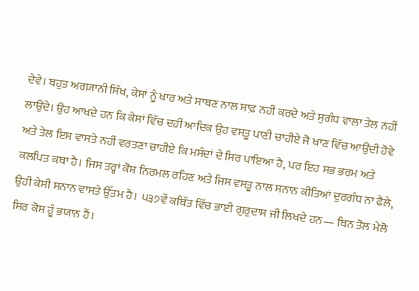ਦੇਵੇ। ਬਹੁਤ ਅਗ੍ਯਾਨੀ ਸਿੱਖ, ਕੇਸਾਂ ਨੂੰ ਖਾਰ ਅਤੇ ਸਾਬਣ ਨਾਲ ਸਾਫ਼ ਨਹੀਂ ਕਰਦੇ ਅਤੇ ਸੁਗੰਧ ਵਾਲਾ ਤੇਲ ਨਹੀਂ ਲਾਉਂਦੇ। ਉਹ ਆਖਦੇ ਹਨ ਕਿ ਕੇਸਾਂ ਵਿੱਚ ਦਹੀਂ ਆਦਿਕ ਉਹ ਵਸਤੂ ਪਾਣੀ ਚਾਹੀਏ ਜੋ ਖਾਣ ਵਿੱਚ ਆਉਂਦੀ ਹੋਵੇ ਅਤੇ ਤੇਲ ਇਸ ਵਾਸਤੇ ਨਹੀਂ ਵਰਤਣਾ ਚਾਹੀਏ ਕਿ ਮਸੰਦਾਂ ਦੇ ਸਿਰ ਪਾਇਆ ਹੈ, ਪਰ ਇਹ ਸਭ ਭਰਮ ਅਤੇ ਕਲਪਿਤ ਕਥਾ ਹੈ। ਜਿਸ ਤਰ੍ਹਾਂ ਕੋਸ਼ ਨਿਰਮਲ ਰਹਿਣ ਅਤੇ ਜਿਸ ਵਸਤੂ ਨਾਲ ਸਨਾਨ ਕੀਤਿਆਂ ਦੁਰਗੰਧ ਨਾ ਫੈਲੇ, ਉਹੀ ਕੇਸੀ ਸਨਾਨ ਵਾਸਤੇ ਉੱਤਮ ਹੈ। ੫੩੭ਵੇਂ ਕਬਿੱਤ ਵਿੱਚ ਭਾਈ ਗੁਰੁਦਾਸ ਜੀ ਲਿਖਦੇ ਹਨ— ਬਿਨ ਤੋਲ ਮੇਲੋ ਸਿਰ ਕੋਸ ਹੂੰ ਭਯਾਨ ਹੈਂ।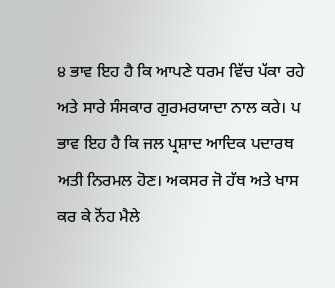੪ ਭਾਵ ਇਹ ਹੈ ਕਿ ਆਪਣੇ ਧਰਮ ਵਿੱਚ ਪੱਕਾ ਰਹੇ ਅਤੇ ਸਾਰੇ ਸੰਸਕਾਰ ਗੁਰਮਰਯਾਦਾ ਨਾਲ ਕਰੇ। ਪ ਭਾਵ ਇਹ ਹੈ ਕਿ ਜਲ ਪ੍ਰਸ਼ਾਦ ਆਦਿਕ ਪਦਾਰਥ ਅਤੀ ਨਿਰਮਲ ਹੋਣ। ਅਕਸਰ ਜੋ ਹੱਥ ਅਤੇ ਖਾਸ ਕਰ ਕੇ ਨੋਂਹ ਮੈਲੇ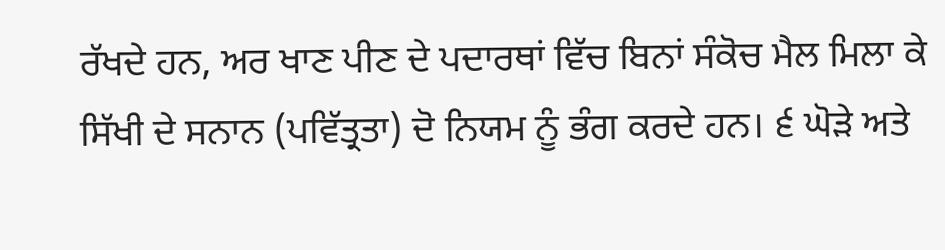ਰੱਖਦੇ ਹਨ, ਅਰ ਖਾਣ ਪੀਣ ਦੇ ਪਦਾਰਥਾਂ ਵਿੱਚ ਬਿਨਾਂ ਸੰਕੋਚ ਮੈਲ ਮਿਲਾ ਕੇ ਸਿੱਖੀ ਦੇ ਸਨਾਨ (ਪਵਿੱਤ੍ਰਤਾ) ਦੋ ਨਿਯਮ ਨੂੰ ਭੰਗ ਕਰਦੇ ਹਨ। ੬ ਘੋੜੇ ਅਤੇ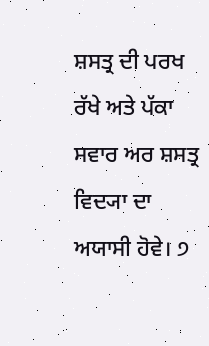ਸ਼ਸਤ੍ਰ ਦੀ ਪਰਖ ਰੱਖੇ ਅਤੇ ਪੱਕਾ ਸਵਾਰ ਅਰ ਸ਼ਸਤ੍ਰ ਵਿਦ੍ਯਾ ਦਾ ਅਯਾਸੀ ਹੋਵੇ। ੭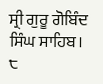ਸ੍ਰੀ ਗੁਰੂ ਗੋਬਿੰਦ ਸਿੰਘ ਸਾਹਿਬ। ੮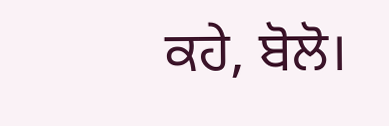ਕਹੇ, ਬੋਲੋ।